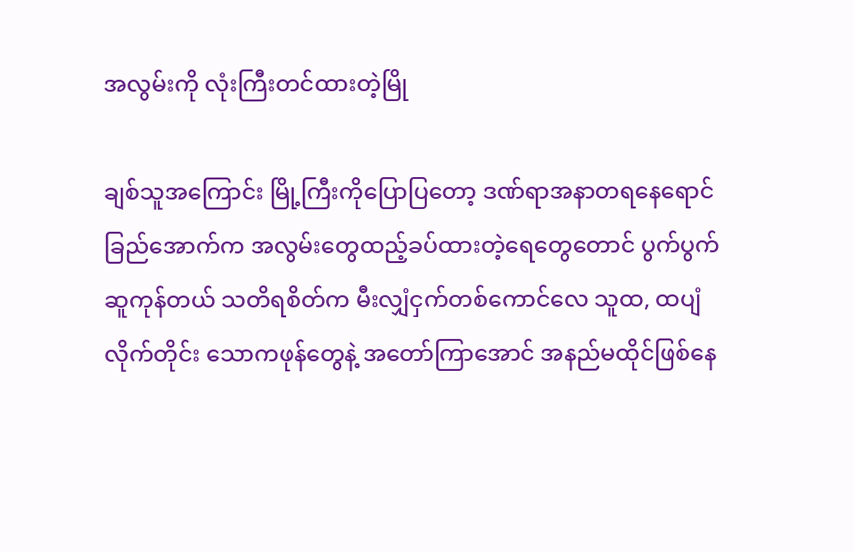အလွမ်းကို လုံးကြီးတင်ထားတဲ့မြို

ချစ်သူအကြောင်း မြို့ကြီးကိုပြောပြတော့ ဒဏ်ရာအနာတရနေရောင်ခြည်အောက်က အလွမ်းတွေထည့်ခပ်ထားတဲ့ရေတွေတောင် ပွက်ပွက်ဆူကုန်တယ် သတိရစိတ်က မီးလျှံငှက်တစ်ကောင်လေ သူထ, ထပျံလိုက်တိုင်း သောကဖုန်တွေနဲ့ အတော်ကြာအောင် အနည်မထိုင်ဖြစ်နေ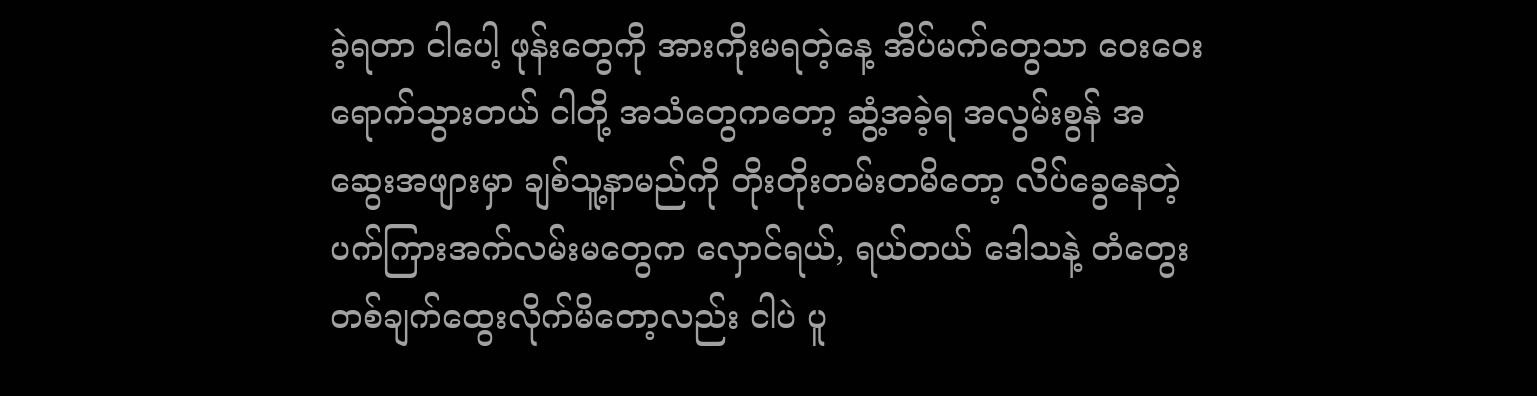ခဲ့ရတာ ငါပေါ့ ဖုန်းတွေကို အားကိုးမရတဲ့နေ့ အိပ်မက်တွေသာ ဝေးဝေးရောက်သွားတယ် ငါတို့ အသံတွေကတော့ ဆွံ့အခဲ့ရ အလွမ်းစွန် အဆွေးအဖျားမှာ ချစ်သူ့နာမည်ကို တိုးတိုးတမ်းတမိတော့ လိပ်ခွေနေတဲ့ ပက်ကြားအက်လမ်းမတွေက လှောင်ရယ်, ရယ်တယ် ဒေါသနဲ့ တံတွေးတစ်ချက်ထွေးလိုက်မိတော့လည်း ငါပဲ ပူ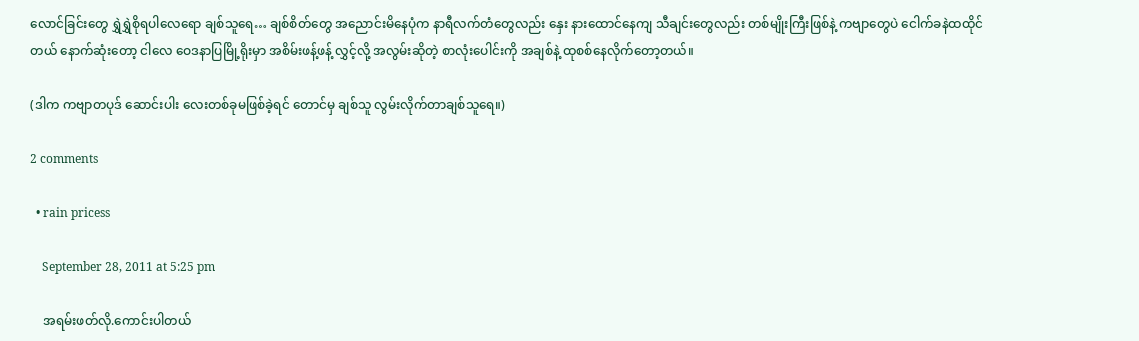လောင်ခြင်းတွေ ရွှဲရွှဲစိုရပါလေရော ချစ်သူရေ… ချစ်စိတ်တွေ အညောင်းမိနေပုံက နာရီလက်တံတွေလည်း နှေး နားထောင်နေကျ သီချင်းတွေလည်း တစ်မျိုးကြီးဖြစ်နဲ့ ကဗျာတွေပဲ ငေါက်ခနဲထထိုင်တယ် နောက်ဆုံးတော့ ငါလေ ဝေဒနာပြမြို့ရိုးမှာ အစိမ်းဖန့်ဖန့် လွှင့်လို့ အလွမ်းဆိုတဲ့ စာလုံးပေါင်းကို အချစ်နဲ့ ထုစစ်နေလိုက်တော့တယ်။

(ဒါက ကဗျာတပုဒ် ဆောင်းပါး လေးတစ်ခုမဖြစ်ခဲ့ရင် တောင်မှ ချစ်သူ လွမ်းလိုက်တာချစ်သူရေ။)

2 comments

  • rain pricess

    September 28, 2011 at 5:25 pm

    အရမ်းဖတ်လို.ကောင်းပါတယ်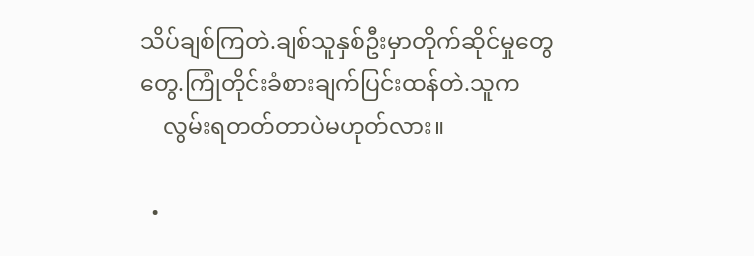သိပ်ချစ်ကြတဲ.ချစ်သူနှစ်ဦးမှာတိုက်ဆိုင်မှုတွေတွေ.ကြုံတိုင်းခံစားချက်ပြင်းထန်တဲ.သူက
    လွမ်းရတတ်တာပဲမဟုတ်လား။

  •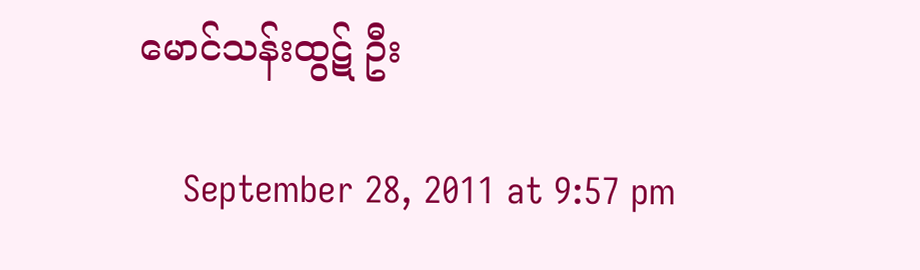မောင်သန်းထွဋ် ဦး

    September 28, 2011 at 9:57 pm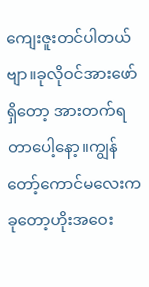ကျေးဇူးတင်ပါတယ်ဗျာ။ခုလိုဝင်အားဖော်ရှိတော့ အားတက်ရတာပေါ့နော့။ကျွန်တော့်ကောင်မလေးက ခုတော့ဟိုးအဝေး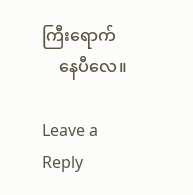ကြီးရောက်
    နေပီလေ။

Leave a Reply